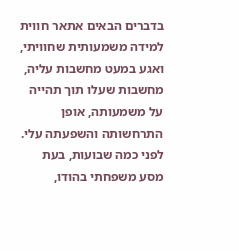בדברים הבאים אתאר חווית למידה משמעותית שחוויתי, ואגע במעט מחשבות עליה, מחשבות שעלו תוך תהייה על משמעותה, אופן התרחשותה והשפעתה עלי.
לפני כמה שבועות, בעת מסע משפחתי בהודו,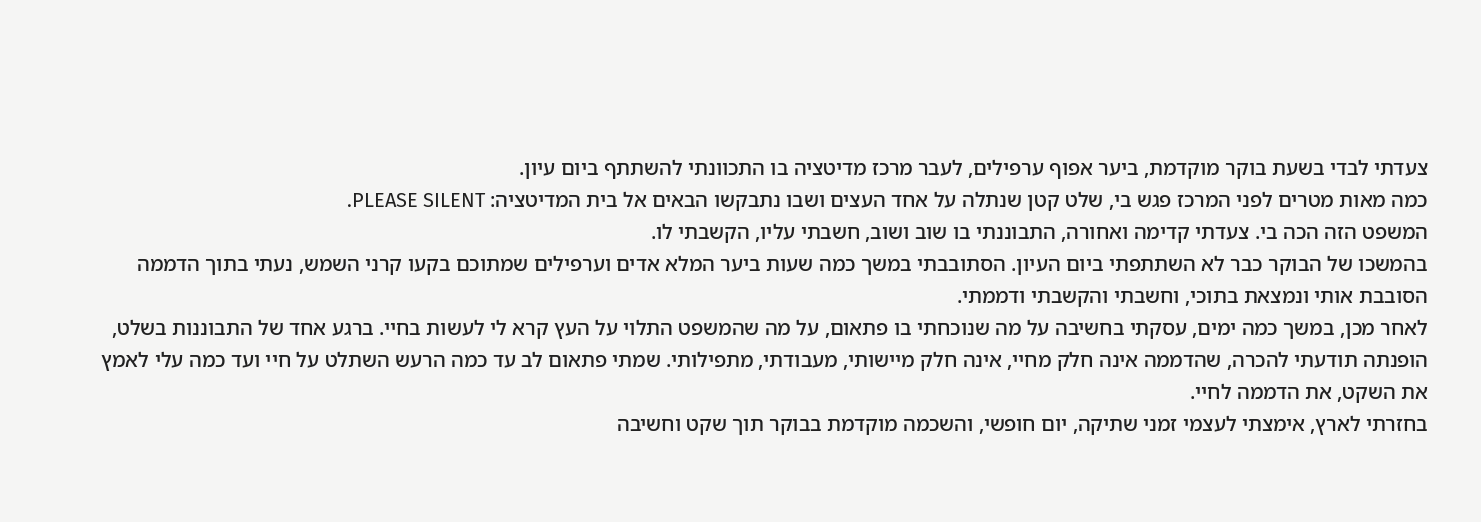צעדתי לבדי בשעת בוקר מוקדמת, ביער אפוף ערפילים, לעבר מרכז מדיטציה בו התכוונתי להשתתף ביום עיון.
כמה מאות מטרים לפני המרכז פגש בי, שלט קטן שנתלה על אחד העצים ושבו נתבקשו הבאים אל בית המדיטציה: PLEASE SILENT.
המשפט הזה הכה בי. צעדתי קדימה ואחורה, התבוננתי בו שוב ושוב, חשבתי עליו, הקשבתי לו.
בהמשכו של הבוקר כבר לא השתתפתי ביום העיון. הסתובבתי במשך כמה שעות ביער המלא אדים וערפילים שמתוכם בקעו קרני השמש, נעתי בתוך הדממה הסובבת אותי ונמצאת בתוכי, וחשבתי והקשבתי ודממתי.
לאחר מכן, במשך כמה ימים, עסקתי בחשיבה על מה שנוכחתי בו פתאום, על מה שהמשפט התלוי על העץ קרא לי לעשות בחיי. ברגע אחד של התבוננות בשלט, הופנתה תודעתי להכרה, שהדממה אינה חלק מחיי, אינה חלק מיישותי, מעבודתי, מתפילותי. שמתי פתאום לב עד כמה הרעש השתלט על חיי ועד כמה עלי לאמץ את השקט, את הדממה לחיי.
בחזרתי לארץ, אימצתי לעצמי זמני שתיקה, יום חופשי, והשכמה מוקדמת בבוקר תוך שקט וחשיבה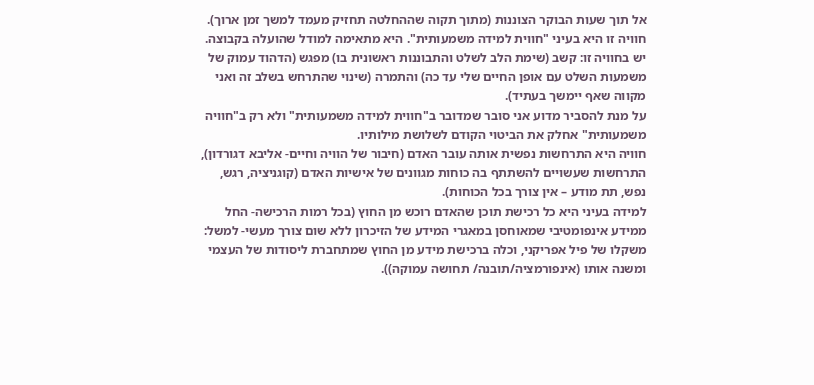אל תוך שעות הבוקר הצוננות (מתוך תקוה שההחלטה תחזיק מעמד למשך זמן ארוך).
חוויה זו היא בעיני "חווית למידה משמעותית". היא מתאימה למודל שהועלה בקבוצה.
יש בחוויה זו: קשב (שימת הלב לשלט והתבוננות ראשונית בו) מפגש (הדהוד עמוק של משמעות השלט עם אופן החיים שלי עד כה) והתמרה (שינוי שהתרחש בשלב זה ואני מקווה שאף יימשך בעתיד).
על מנת להסביר מדוע אני סובר שמדובר ב"חווית למידה משמעותית" ולא רק ב"חוויה משמעותית" אחלק את הביטוי הקודם לשלושת מילותיו.
חוויה היא התרחשות נפשית אותה עובר האדם (חיבור של הוויה וחיים- אליבא דגורדון), התרחשות שעשויים להשתתף בה כוחות מגוונים של אישיות האדם (קוגניציה, רגש, נפש, תת מודע – אין צורך בכל הכוחות).
למידה בעיני היא כל רכישת תוכן שהאדם רוכש מן החוץ (בכל רמות הרכישה- החל ממידע אינפומטיבי שמאוחסן במאגרי המידע של הזיכרון ללא שום צורך מעשי- למשל: משקלו של פיל אפריקני, וכלה ברכישת מידע מן החוץ שמתחברת ליסודות של העצמי ומשנה אותו (אינפורמציה/תובנה/ תחושה עמוקה)).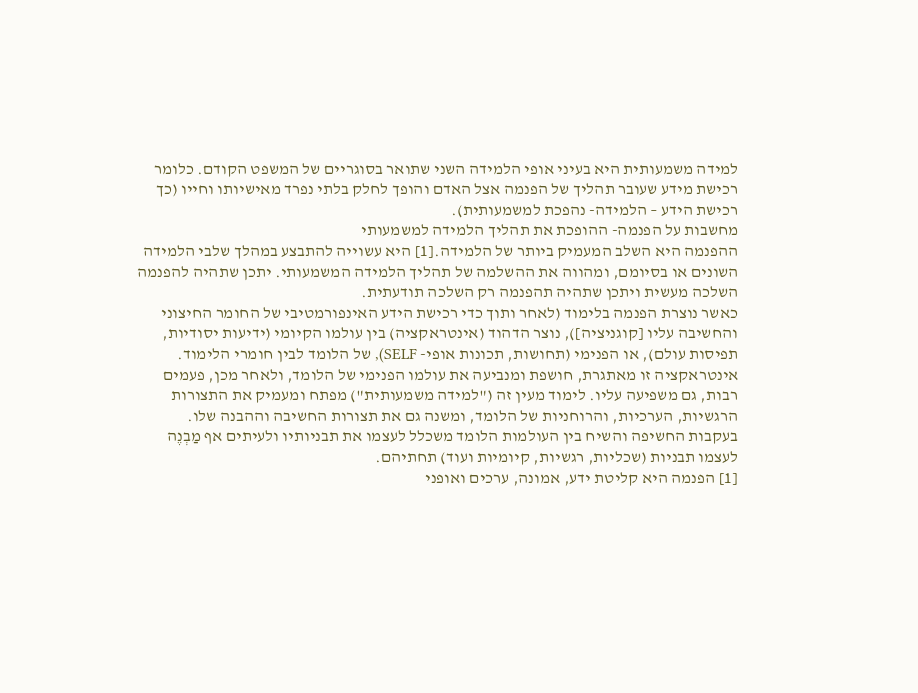למידה משמעותית היא בעיני אופי הלמידה השני שתואר בסוגריים של המשפט הקודם. כלומר רכישת מידע שעובר תהליך של הפנמה אצל האדם והופך לחלק בלתי נפרד מאישיותו וחייו (כך רכישת הידע – הלמידה- נהפכת למשמעותית).
מחשבות על הפנמה- ההופכת את תהליך הלמידה למשמעותי
ההפנמה היא השלב המעמיק ביותר של הלמידה.[1] היא עשוייה להתבצע במהלך שלבי הלמידה השונים או בסיומם, ומהווה את ההשלמה של תהליך הלמידה המשמעותי. יתכן שתהיה להפנמה השלכה מעשית ויתכן שתהיה תהפנמה רק השלכה תודעתית.
כאשר נוצרת הפנמה בלימוד (לאחר ותוך כדי רכישת הידע האינפורמטיבי של החומר החיצוני והחשיבה עליו [קוגניציה]), נוצר הדהוד (אינטראקציה) בין עולמו הקיומי (ידיעות יסודיות, תפיסות עולם), או הפנימי (תחושות, תכונות אופי- SELF), של הלומד לבין חומרי הלימוד. אינטראקציה זו מאתגרת, חושפת ומנביעה את עולמו הפנימי של הלומד, ולאחר מכן, פעמים רבות, גם משפיעה עליו. לימוד מעין זה ("למידה משמעותית") מפתח ומעמיק את התצורות הרגשיות, הערכיות, והרוחניות של הלומד, ומשנה גם את תצורות החשיבה וההבנה שלו. בעקבות החשיפה והשיח בין העולמות הלומד משכלל לעצמו את תבניותיו ולעיתים אף מַבְנֶה לעצמו תבניות (שכליות, רגשיות, קיומיות ועוד) תחתיהם.
[1] הפנמה היא קליטת ידע, אמונה, ערכים ואופני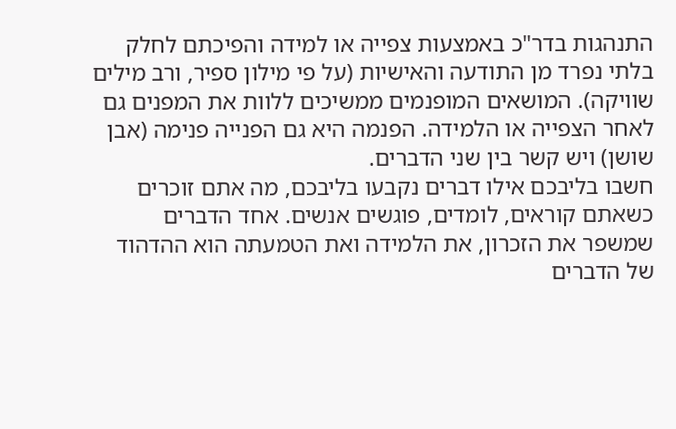התנהגות בדר"כ באמצעות צפייה או למידה והפיכתם לחלק בלתי נפרד מן התודעה והאישיות (על פי מילון ספיר, ורב מילים שוויקה). המושאים המופנמים ממשיכים ללוות את המפנים גם לאחר הצפייה או הלמידה. הפנמה היא גם הפנייה פנימה (אבן שושן) ויש קשר בין שני הדברים.
חשבו בליבכם אילו דברים נקבעו בליבכם, מה אתם זוכרים כשאתם קוראים, לומדים, פוגשים אנשים. אחד הדברים שמשפר את הזכרון, את הלמידה ואת הטמעתה הוא ההדהוד של הדברים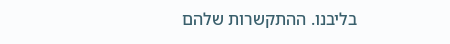בליבנו. ההתקשרות שלהם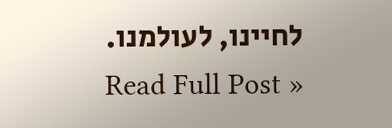לחיינו, לעולמנו.
Read Full Post »